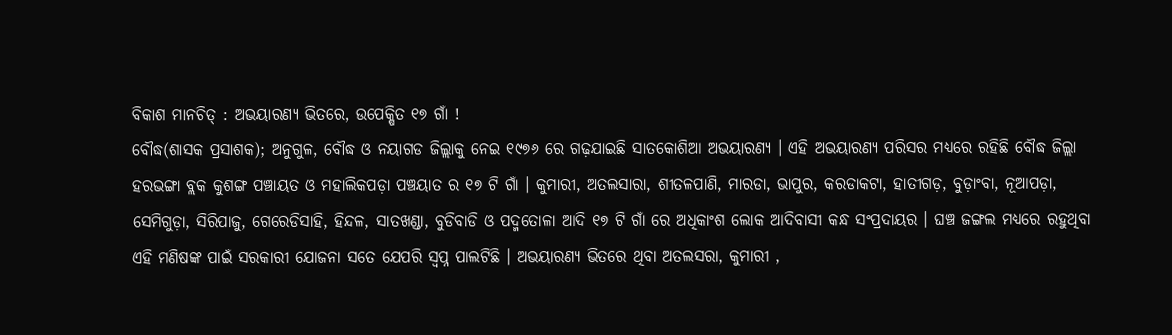ବିକାଶ ମାନଚିତ୍ : ଅଭୟାରଣ୍ୟ ଭିତରେ, ଉପେକ୍ଷିତ ୧୭ ଗାଁ !
ବୌଦ୍ଧ(ଶାସକ ପ୍ରସାଶକ); ଅନୁଗୁଳ, ବୌଦ୍ଧ ଓ ନୟାଗଡ ଜିଲ୍ଲାକୁ ନେଇ ୧୯୭୬ ରେ ଗଢ଼ଯାଇଛି ସାତକୋଶିଆ ଅଭୟାରଣ୍ୟ । ଏହି ଅଭୟାରଣ୍ୟ ପରିସର ମଧ୍ୟରେ ରହିଛି ବୌଦ୍ଧ ଜିଲ୍ଲା ହରଭଙ୍ଗା ବ୍ଲକ କୁଶଙ୍ଗ ପଞ୍ଚାୟତ ଓ ମହାଲିକପଡ଼ା ପଞ୍ଚୟାତ ର ୧୭ ଟି ଗାଁ । କୁମାରୀ, ଅତଲସାରା, ଶୀତଳପାଣି, ମାରଡା, ଭାପୁର, କରଡାକଟା, ହାତୀଗଡ଼, ବୁଡ଼ାଂବା, ନୂଆପଡ଼ା, ସେମିଗୁଡ଼ା, ସିରିପାଜୁ, ଗେରେଡିସାହି, ହିନ୍ଦଳ, ସାତଖଣ୍ଡା, ବୁଡିବାଡି ଓ ପଦ୍ମତୋଳା ଆଦି ୧୭ ଟି ଗାଁ ରେ ଅଧିକାଂଶ ଲୋକ ଆଦିବାସୀ କନ୍ଧ ସଂପ୍ରଦାୟର । ଘଞ୍ଚ ଜଙ୍ଗଲ ମଧ୍ୟରେ ରହୁଥିବା ଏହି ମଣିଷଙ୍କ ପାଇଁ ସରକାରୀ ଯୋଜନା ସତେ ଯେପରି ସ୍ୱପ୍ନ ପାଲଟିଛି । ଅଭୟାରଣ୍ୟ ଭିତରେ ଥିବା ଅତଲସରା, କୁମାରୀ ,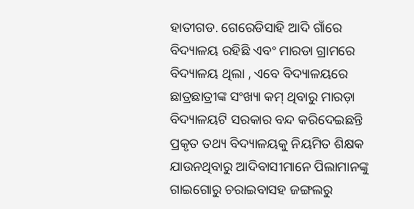ହାତୀଗଡ. ଗେରେଡିସାହି ଆଦି ଗାଁରେ ବିଦ୍ୟାଳୟ ରହିଛି ଏବଂ ମାରଡା ଗ୍ରାମରେ ବିଦ୍ୟାଳୟ ଥିଲା , ଏବେ ବିଦ୍ୟାଳୟରେ ଛାତ୍ରଛାତ୍ରୀଙ୍କ ସଂଖ୍ୟା କମ୍ ଥିବାରୁ ମାରଡ଼ା ବିଦ୍ୟାଳୟଟି ସରକାର ବନ୍ଦ କରିଦେଇଛନ୍ତି ପ୍ରକୃତ ତଥ୍ୟ ବିଦ୍ୟାଳୟକୁ ନିୟମିତ ଶିକ୍ଷକ ଯାଉନଥିବାରୁ ଆଦିବାସୀମାନେ ପିଲାମାନଙ୍କୁ ଗାଇଗୋରୁ ଚରାଇବାସହ ଜଙ୍ଗଲରୁ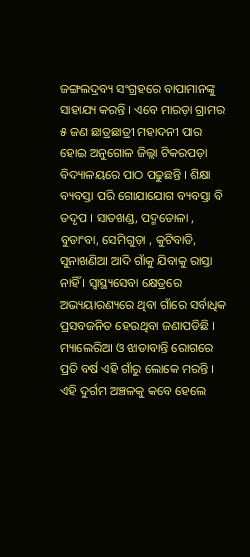ଜଙ୍ଗଲଦ୍ରବ୍ୟ ସଂଗ୍ରହରେ ବାପାମାନଙ୍କୁ ସାହାଯ୍ୟ କରନ୍ତି । ଏବେ ମାରଡ଼ା ଗ୍ରାମର ୫ ଜଣ ଛାତ୍ରଛାତ୍ରୀ ମହାଦନୀ ପାର ହୋଇ ଅନୁଗୋଳ ଜିଲ୍ଲା ଟିକରପଡ଼ା ବିଦ୍ୟାଳୟରେ ପାଠ ପଢୁଛନ୍ତି । ଶିକ୍ଷା ବ୍ୟବସ୍ତା ପରି ଗୋଯାଯୋଗ ବ୍ୟବସ୍ତା ବି ତଦୃପ । ସାତଖଣ୍ଡ, ପଦ୍ମତୋଳା , ବୁଡାଂବା, ସେମିଗୁଡ଼ା , କୁଟିବାଡି, ସୁନାଖଣିଆ ଆଦି ଗାଁକୁ ଯିବାକୁ ରାସ୍ତା ନାହିଁ । ସ୍ୱାସ୍ଥ୍ୟସେବା କ୍ଷେତ୍ରରେ ଅଭ୍ୟୟାରଣ୍ୟରେ ଥିବା ଗାଁରେ ସର୍ବାଧିକ ପ୍ରସବଜନିତ ହେଉଥିବା ଜଣାପଡିଛି । ମ୍ୟାଲେରିଆ ଓ ଝାଡାବାନ୍ତି ରୋଗରେ ପ୍ରତି ବର୍ଷ ଏହି ଗାଁରୁ ଲୋକେ ମରନ୍ତି । ଏହି ଦୁର୍ଗମ ଅଞ୍ଚଳକୁ କବେ ହେଲେ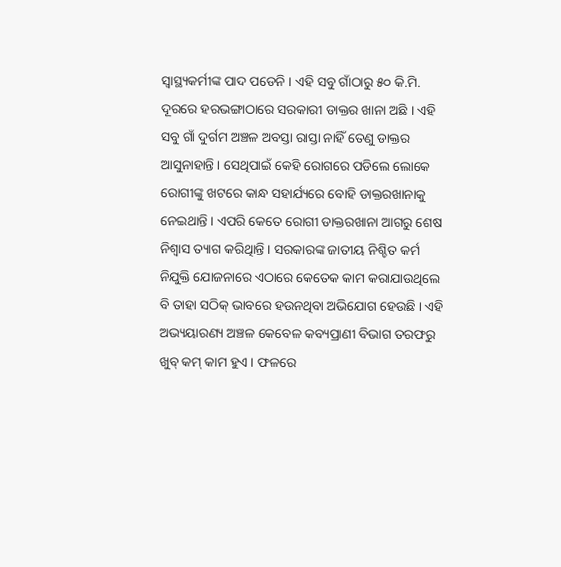ସ୍ୱାସ୍ଥ୍ୟକର୍ମୀଙ୍କ ପାଦ ପଡେନି । ଏହି ସବୁ ଗାଁଠାରୁ ୫୦ କି.ମି. ଦୂରରେ ହରଭଙ୍ଗାଠାରେ ସରକାରୀ ଡାକ୍ତର ଖାନା ଅଛି । ଏହି ସବୁ ଗାଁ ଦୁର୍ଗମ ଅଞ୍ଚଳ ଅବସ୍ତା ରାସ୍ତା ନାହିଁ ତେଣୁ ଡାକ୍ତର ଆସୁନାହାନ୍ତି । ସେଥିପାଇଁ କେହି ରୋଗରେ ପଡିଲେ ଲୋକେ ରୋଗୀଙ୍କୁ ଖଟରେ କାନ୍ଧ ସହାର୍ଯ୍ୟରେ ବୋହି ଡାକ୍ତରଖାନାକୁ ନେଇଥାନ୍ତି । ଏପରି କେତେ ରୋଗୀ ଡାକ୍ତରଖାନା ଆଗରୁ ଶେଷ ନିଶ୍ୱାସ ତ୍ୟାଗ କରିଥିାନ୍ତି । ସରକାରଙ୍କ ଜାତୀୟ ନିଶ୍ଚିତ କର୍ମ ନିଯୁକ୍ତି ଯୋଜନାରେ ଏଠାରେ କେତେକ କାମ କରାଯାଉଥିଲେ ବି ତାହା ସଠିକ୍ ଭାବରେ ହଉନଥିବା ଅଭିଯୋଗ ହେଉଛି । ଏହି ଅଭ୍ୟୟାରଣ୍ୟ ଅଞ୍ଚଳ କେବେଳ କବ୍ୟପ୍ରାଣୀ ବିଭାଗ ତରଫରୁ ଖୁବ୍ କମ୍ କାମ ହୁଏ । ଫଳରେ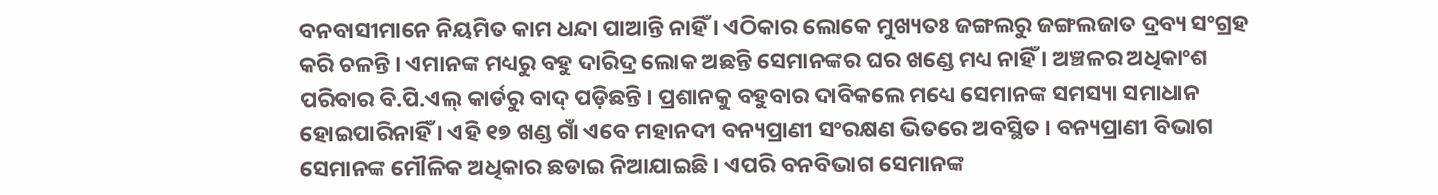ବନବାସୀମାନେ ନିୟମିତ କାମ ଧନ୍ଦା ପାଆନ୍ତି ନାହିଁ । ଏଠିକାର ଲୋକେ ମୁଖ୍ୟତଃ ଜଙ୍ଗଲରୁ ଜଙ୍ଗଲଜାତ ଦ୍ରବ୍ୟ ସଂଗ୍ରହ କରି ଚଳନ୍ତି । ଏମାନଙ୍କ ମଧ୍ୟରୁ ବହୁ ଦାରିଦ୍ର ଲୋକ ଅଛନ୍ତି ସେମାନଙ୍କର ଘର ଖଣ୍ଡେ ମଧ୍ୟ ନାହିଁ । ଅଞ୍ଚଳର ଅଧିକାଂଶ ପରିବାର ବି.ପି.ଏଲ୍ କାର୍ଡରୁ ବାଦ୍ ପଡ଼ିଛନ୍ତି । ପ୍ରଶାନକୁ ବହୁବାର ଦାବିକଲେ ମଧ୍ୟେ ସେମାନଙ୍କ ସମସ୍ୟା ସମାଧାନ ହୋଇପାରିନାହିଁ । ଏହି ୧୭ ଖଣ୍ଡ ଗାଁ ଏବେ ମହାନଦୀ ବନ୍ୟପ୍ରାଣୀ ସଂରକ୍ଷଣ ଭିତରେ ଅବସ୍ଥିତ । ବନ୍ୟପ୍ରାଣୀ ବିଭାଗ ସେମାନଙ୍କ ମୌଳିକ ଅଧିକାର ଛଡାଇ ନିଆଯାଇଛି । ଏପରି ବନବିଭାଗ ସେମାନଙ୍କ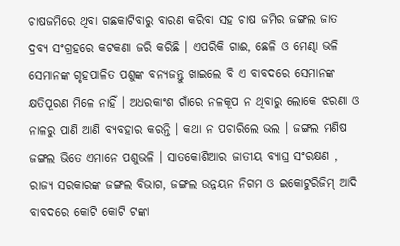ଚାଷଜମିରେ ଥିବା ଗଛକାଟିବାରୁ ବାରଣ କରିବା ସହ ଚାଷ ଜମିର ଜଙ୍ଗଲ ଜାତ ଦ୍ରବ୍ୟ ସଂଗ୍ରହରେ କଟକଣା ଜରି କରିଛି । ଏପରିକି ଗାଈ, ଛେଳି ଓ ମେଣ୍ଢା ଭଳି ସେମାନଙ୍କ ଗୃହପାଳିତ ପଶୁଙ୍କ ବନ୍ୟଜନ୍ତୁ ଖାଇଲେ ବି ଏ ବାବଦରେ ସେମାନଙ୍କ କ୍ଷତିପୂରଣ ମିଳେ ନାହିଁ । ଅଧରକାଂଶ ଗାଁରେ ନଳକୂପ ନ ଥିବାରୁ ଲୋକେ ଝରଣା ଓ ନାଳରୁ ପାଣି ଆଣି ବ୍ୟବହାର କରନ୍ତି । କଥା ନ ପଚାରିଲେ ଭଲ । ଜଙ୍ଗଲ ମଣିଷ ଜଙ୍ଗଲ ଭିତେ ଏମାନେ ପଶୁଭଳି । ସାତକୋଶିଆର ଜାତୀୟ ବ୍ୟାଘ୍ର ସଂରକ୍ଷଣ , ରାଜ୍ୟ ସରକାରଙ୍କ ଜଙ୍ଗଲ ବିଭାଗ, ଜଙ୍ଗଲ ଉନ୍ନୟନ ନିଗମ ଓ ଇକୋଟୁରିଜିମ୍ ଆଦି ବାବଦରେ କୋଟି କୋଟି ଟଙ୍କା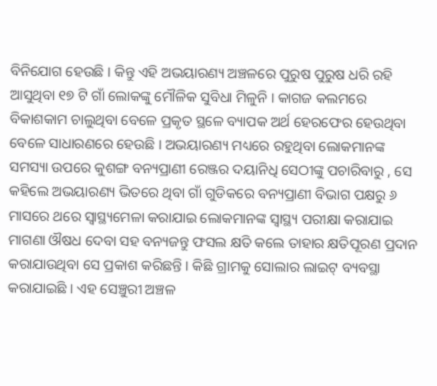ବିନିଯୋଗ ହେଉଛି । କିନ୍ତୁ ଏହି ଅଭୟାରଣ୍ୟ ଅଞ୍ଚଳରେ ପୁରୁଷ ପୁରୁଷ ଧରି ରହି ଆସୁଥିବା ୧୭ ଟି ଗାଁ ଲୋକଙ୍କୁ ମୌଳିକ ସୁବିଧା ମିଳୁନି । କାଗଜ କଲମରେ ବିକାଶକାମ ଚାଲୁଥିବା ବେଳେ ପ୍ରକୃତ ସ୍ଥଳେ ବ୍ୟାପକ ଅର୍ଥ ହେରଫେର ହେଉଥିବା ବେଳେ ସାଧାରଣରେ ହେଉଛି । ଅଭୟାରଣ୍ୟ ମଧ୍ୟରେ ରହୁଥିବା ଲୋକମାନଙ୍କ ସମସ୍ୟା ଉପରେ କୁଶଙ୍ଗ ବନ୍ୟପ୍ରାଣୀ ରେଞ୍ଜର ଦୟାନିଧି ସେଠୀଙ୍କୁ ପଚାରିବାରୁ , ସେ କହିଲେ ଅଭୟାରଣ୍ୟ ଭିତରେ ଥିବା ଗାଁ ଗୁଡିକରେ ବନ୍ୟପ୍ରାଣୀ ବିଭାଗ ପକ୍ଷରୁ ୬ ମାସରେ ଥରେ ସ୍ୱାସ୍ଥ୍ୟମେଳା କରାଯାଇ ଲୋକମାନଙ୍କ ସ୍ୱାସ୍ଥ୍ୟ ପରୀକ୍ଷା କରାଯାଇ ମାଗଣା ଔଷଧ ଦେବା ସହ ବନ୍ୟଜନ୍ତୁ ଫସଲ କ୍ଷତି କଲେ ତାହାର କ୍ଷତିପୂରଣ ପ୍ରଦାନ କରାଯାଉଥିବା ସେ ପ୍ରକାଶ କରିଛନ୍ତି । କିଛି ଗ୍ରାମକୁ ସୋଲାର ଲାଇଟ୍ ବ୍ୟବସ୍ଥା କରାଯାଇଛି । ଏହ ସେଞ୍ଚୁରୀ ଅଞ୍ଚଳ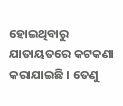ହୋଇଥିବାରୁ ଯାତାୟତରେ କଟକଣା କରାଯାଇଛି । ତେଣୁ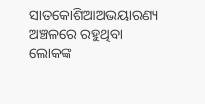ସାତକୋଶିଆଅଭୟାରଣ୍ୟ ଅଞ୍ଚଳରେ ରହୁଥିବା ଲୋକଙ୍କ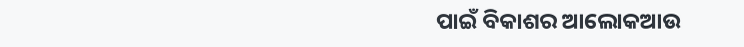ପାଇଁ ବିକାଶର ଆଲୋକଆଉ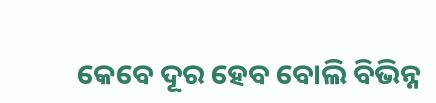କେବେ ଦୂର ହେବ ବୋଲି ବିଭିନ୍ନ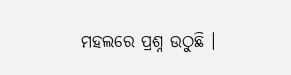ମହଲରେ ପ୍ରଶ୍ନ ଉଠୁଛି ।